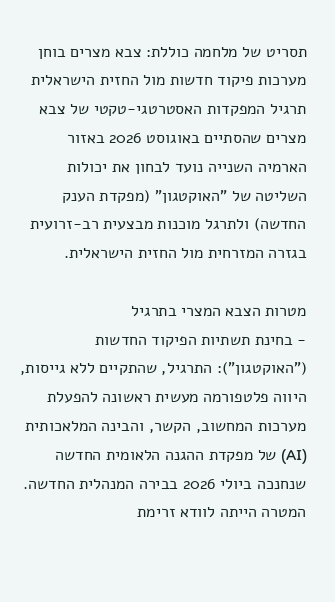תסריט של מלחמה כוללת: צבא מצרים בוחן מערכות פיקוד חדשות מול החזית הישראלית
תרגיל המפקדות האסטרטגי-טקטי של צבא מצרים שהסתיים באוגוסט 2026 באזור הארמיה השנייה נועד לבחון את יכולות השליטה של "האוקטגון" (מפקדת הענק החדשה) ולתרגל מוכנות מבצעית רב-זרועית בגזרה המזרחית מול החזית הישראלית.

מטרות הצבא המצרי בתרגיל
- בחינת תשתיות הפיקוד החדשות ("האוקטגון"): התרגיל, שהתקיים ללא גייסות, היווה פלטפורמה מעשית ראשונה להפעלת מערכות המחשוב, הקשר, והבינה המלאכותית (AI) של מפקדת ההגנה הלאומית החדשה שנחנכה ביולי 2026 בבירה המנהלית החדשה. המטרה הייתה לוודא זרימת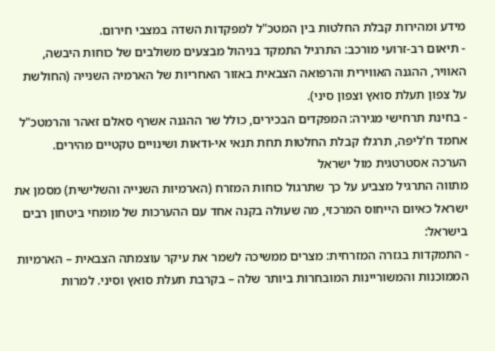מידע ומהירות קבלת החלטות בין המטכ"ל למפקדות השדה במצבי חירום.
- תיאום רב-זרועי מורכב: התרגיל התמקד בניהול מבצעים משולבים של כוחות היבשה, האוויר, ההגנה האווירית והרפואה הצבאית באזור האחריות של הארמיה השנייה (החולשת על צפון תעלת סואץ וצפון סיני).
- בחינת תרחישי מגירה: המפקדים הבכירים, כולל שר ההגנה אשרף סאלם זאהר והרמטכ"ל אחמד ח'ליפה, תרגלו קבלת החלטות תחת תנאי אי-ודאות ושינויים טקטיים מהירים.
הערכה אסטרטגית מול ישראל
מתווה התרגיל מצביע על כך שתרגול כוחות המזרח (הארמיות השנייה והשלישית) מסמן את ישראל כאיום הייחוס המרכזי, מה שעולה בקנה אחד עם ההערכות של מומחי ביטחון רבים בישראל:
- התמקדות בגזרה המזרחית: מצרים ממשיכה לשמר את עיקר עוצמתה הצבאית – הארמיות הממוכנות והמשוריינות המובחרות ביותר שלה – בקרבת תעלת סואץ וסיני. למרות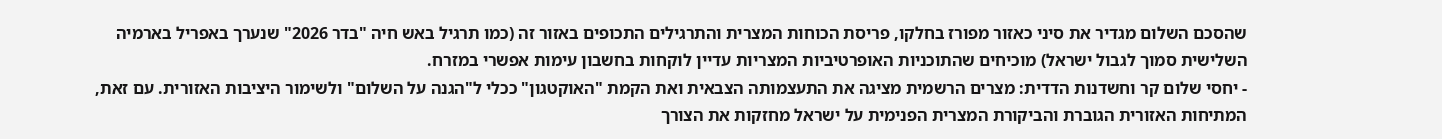שהסכם השלום מגדיר את סיני כאזור מפורז בחלקו, פריסת הכוחות המצרית והתרגילים התכופים באזור זה (כמו תרגיל באש חיה "בדר 2026" שנערך באפריל בארמיה השלישית סמוך לגבול ישראל) מוכיחים שהתוכניות האופרטיביות המצריות עדיין לוקחות בחשבון עימות אפשרי במזרח.
- יחסי שלום קר וחשדנות הדדית: מצרים הרשמית מציגה את התעצמותה הצבאית ואת הקמת "האוקטגון" ככלי ל"הגנה על השלום" ולשימור היציבות האזורית. עם זאת, המתיחות האזורית הגוברת והביקורת המצרית הפנימית על ישראל מחזקות את הצורך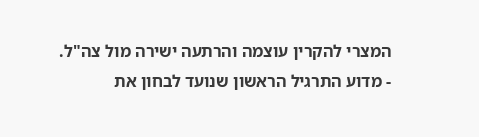המצרי להקרין עוצמה והרתעה ישירה מול צה"ל.
- מדוע התרגיל הראשון שנועד לבחון את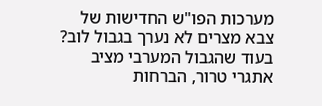מערכות הפו"ש החדישות של צבא מצרים לא נערך בגבול לוב? בעוד שהגבול המערבי מציב אתגרי טרור, הברחות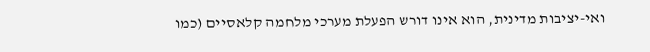ואי-יציבות מדינית, הוא אינו דורש הפעלת מערכי מלחמה קלאסיים (כמו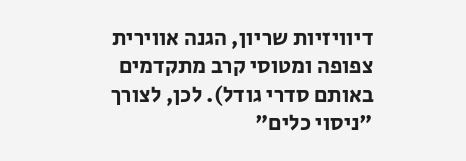דיוויזיות שריון, הגנה אווירית צפופה ומטוסי קרב מתקדמים באותם סדרי גודל). לכן, לצורך "ניסוי כלים"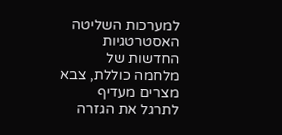למערכות השליטה האסטרטגיות החדשות של מלחמה כוללת, צבא מצרים מעדיף לתרגל את הגזרה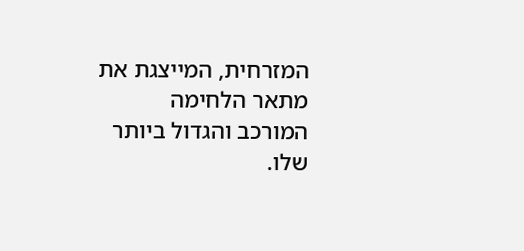המזרחית, המייצגת את מתאר הלחימה המורכב והגדול ביותר שלו.